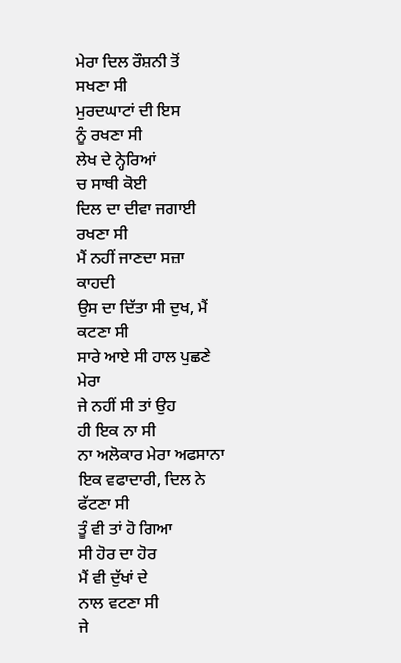ਮੇਰਾ ਦਿਲ ਰੌਸ਼ਨੀ ਤੋਂ
ਸਖਣਾ ਸੀ
ਮੁਰਦਘਾਟਾਂ ਦੀ ਇਸ
ਨੂੰ ਰਖਣਾ ਸੀ
ਲੇਖ ਦੇ ਨ੍ਹੇਰਿਆਂ
ਚ ਸਾਥੀ ਕੋਈ
ਦਿਲ ਦਾ ਦੀਵਾ ਜਗਾਈ
ਰਖਣਾ ਸੀ
ਮੈਂ ਨਹੀਂ ਜਾਣਦਾ ਸਜ਼ਾ
ਕਾਹਦੀ
ਉਸ ਦਾ ਦਿੱਤਾ ਸੀ ਦੁਖ, ਮੈਂ ਕਟਣਾ ਸੀ
ਸਾਰੇ ਆਏ ਸੀ ਹਾਲ ਪੁਛਣੇ
ਮੇਰਾ
ਜੇ ਨਹੀਂ ਸੀ ਤਾਂ ਉਹ
ਹੀ ਇਕ ਨਾ ਸੀ
ਨਾ ਅਲੋਕਾਰ ਮੇਰਾ ਅਫਸਾਨਾ
ਇਕ ਵਫਾਦਾਰੀ, ਦਿਲ ਨੇ
ਫੱਟਣਾ ਸੀ
ਤੂੰ ਵੀ ਤਾਂ ਹੋ ਗਿਆ
ਸੀ ਹੋਰ ਦਾ ਹੋਰ
ਮੈਂ ਵੀ ਦੁੱਖਾਂ ਦੇ
ਨਾਲ ਵਟਣਾ ਸੀ
ਜੇ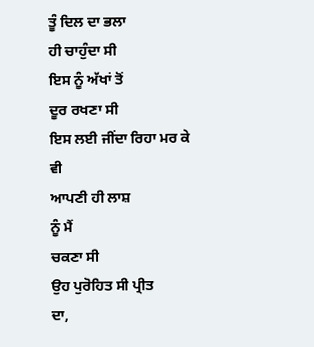ਤੂੰ ਦਿਲ ਦਾ ਭਲਾ
ਹੀ ਚਾਹੁੰਦਾ ਸੀ
ਇਸ ਨੂੰ ਅੱਖਾਂ ਤੋਂ
ਦੂਰ ਰਖਣਾ ਸੀ
ਇਸ ਲਈ ਜੀਂਦਾ ਰਿਹਾ ਮਰ ਕੇ ਵੀ
ਆਪਣੀ ਹੀ ਲਾਸ਼
ਨੂੰ ਮੈਂ
ਚਕਣਾ ਸੀ
ਉਹ ਪੁਰੋਹਿਤ ਸੀ ਪ੍ਰੀਤ
ਦਾ,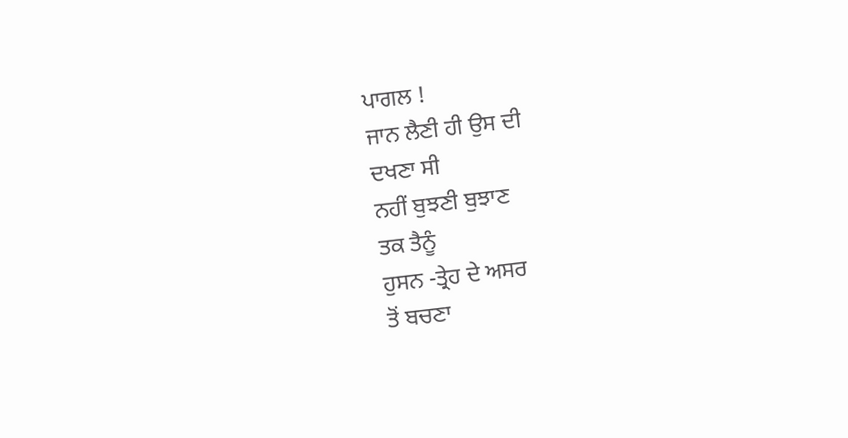ਪਾਗਲ !
ਜਾਨ ਲੈਣੀ ਹੀ ਉਸ ਦੀ
ਦਖਣਾ ਸੀ
ਨਹੀਂ ਬੁਝਣੀ ਬੁਝਾਣ
ਤਕ ਤੈਨੂੰ
ਹੁਸਨ -ਤ੍ਰੇਹ ਦੇ ਅਸਰ
ਤੋਂ ਬਚਣਾ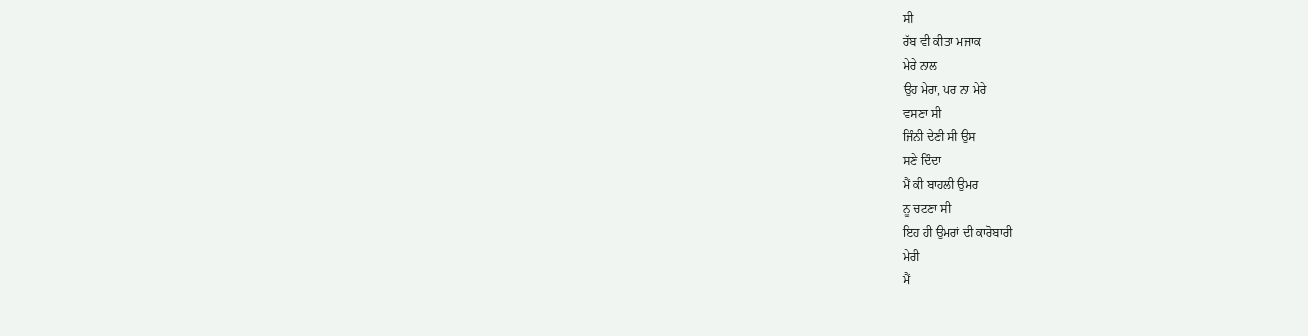ਸੀ
ਰੱਬ ਵੀ ਕੀਤਾ ਮਜਾਕ
ਮੇਰੇ ਨਾਲ
ਉਹ ਮੇਰਾ, ਪਰ ਨਾ ਮੇਰੇ
ਵਸਣਾ ਸੀ
ਜਿੰਨੀ ਦੇਣੀ ਸੀ ਉਸ
ਸਣੇ ਦਿੰਦਾ
ਮੈਂ ਕੀ ਬਾਹਲੀ ਉਮਰ
ਨੂ ਚਟਣਾ ਸੀ
ਇਹ ਹੀ ਉਮਰਾਂ ਦੀ ਕਾਰੋਬਾਰੀ
ਮੇਰੀ
ਮੈਂ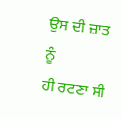ਉਸ ਦੀ ਜ਼ਾਤ ਨੂੰ
ਹੀ ਰਟਣਾ ਸੀ